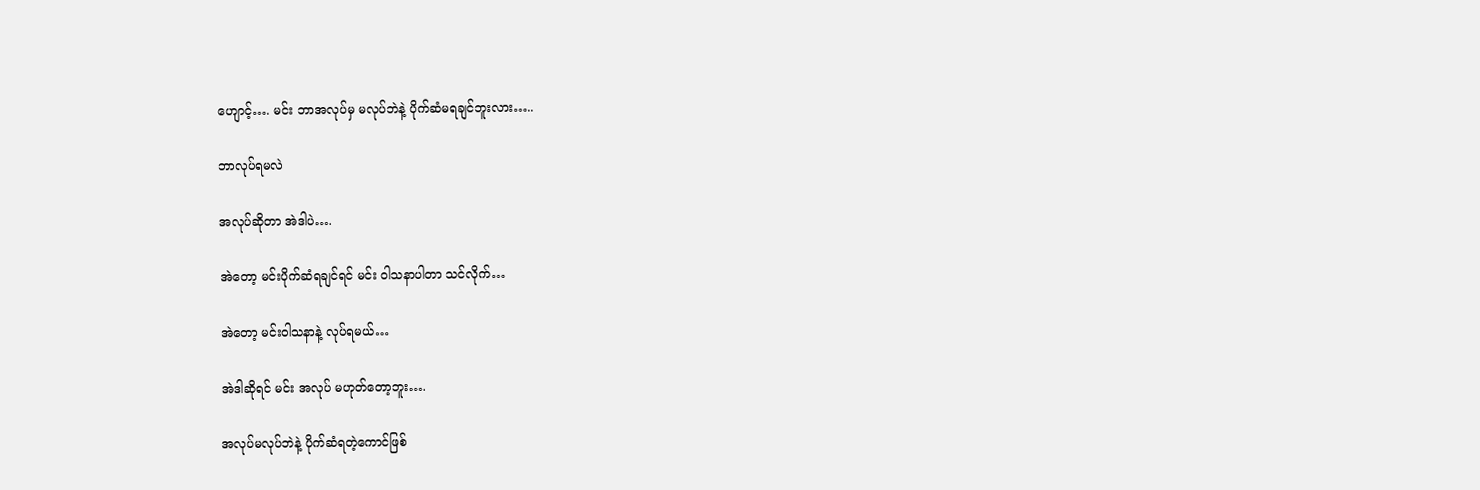ဟျောင့်…. မင်း ဘာအလုပ်မှ မလုပ်ဘဲနဲ့ ပိုက်ဆံမရချင်ဘူးလား…..

ဘာလုပ်ရမလဲ

အလုပ်ဆိုတာ အဲဒါပဲ….

အဲတော့ မင်းပိုက်ဆံရချင်ရင် မင်း ဝါသနာပါတာ သင်လိုက်…

အဲတော့ မင်းဝါသနာနဲ့ လုပ်ရမယ်…

အဲဒါဆိုရင် မင်း အလုပ် မဟုတ်တော့ဘူး….

အလုပ်မလုပ်ဘဲနဲ့ ပိုက်ဆံရတဲ့ကောင်ဖြစ်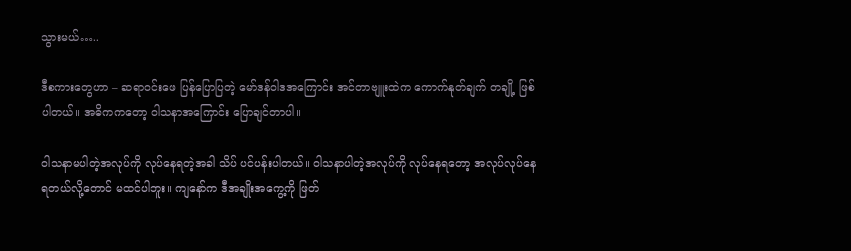သွားမယ်…..

ဒီစကားတွေဟာ – ဆရာဝင်းဖေ ပြန်ပြောပြတဲ့ မော်ဒန်ဝါဒအကြောင်း အင်တာဗျူးထဲက ကောက်နုတ်ချက် တချို့ ဖြစ်ပါတယ်။ အဓိကကတော့ ဝါသနာအကြောင်း ပြောချင်တာပါ။

ဝါသနာမပါတဲ့အလုပ်ကို လုပ်နေရတဲ့အခါ သိပ် ပင်ပန်းပါတယ်။ ဝါသနာပါတဲ့အလုပ်ကို လုပ်နေရတော့ အလုပ်လုပ်နေရတယ်လို့တောင် မထင်ပါဘူး။ ကျနော်က ဒီအချိုးအကွေ့ကို ဖြတ်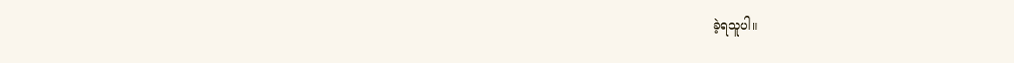ခဲ့ရသူပါ။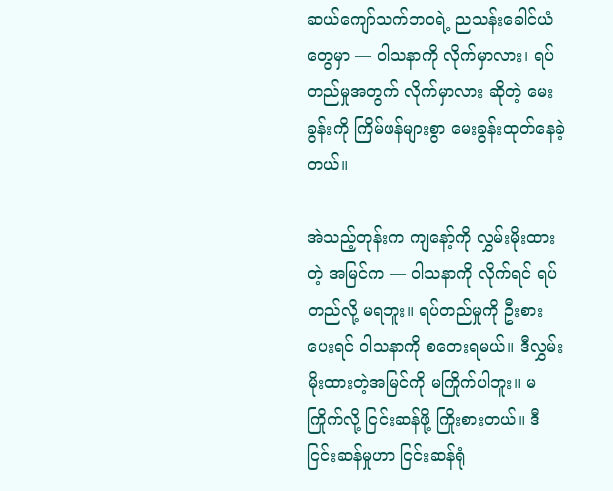ဆယ်ကျော်သက်ဘဝရဲ့ ညသန်းခေါင်ယံတွေမှာ — ဝါသနာကို လိုက်မှာလား၊ ရပ်တည်မှုအတွက် လိုက်မှာလား ဆိုတဲ့ မေးခွန်းကို ကြိမ်ဖန်များစွာ မေးခွန်းထုတ်နေခဲ့တယ်။

အဲသည့်တုန်းက ကျနော့်ကို လွှမ်းမိုးထားတဲ့ အမြင်က — ဝါသနာကို လိုက်ရင် ရပ်တည်လို့ မရဘူး။ ရပ်တည်မှုကို ဦးစားပေးရင် ဝါသနာကို စတေးရမယ်။ ဒီလွှမ်းမိုးထားတဲ့အမြင်ကို မကြိုက်ပါဘူး။ မကြိုက်လို့ ငြင်းဆန်ဖို့ ကြိုးစားတယ်။ ဒီငြင်းဆန်မှုဟာ ငြင်းဆန်ရုံ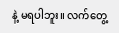နဲ့ မရပါဘူး။ လက်တွေ့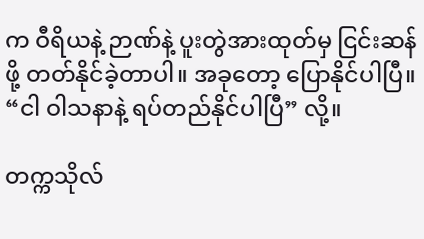က ဝီရိယနဲ့ ဉာဏ်နဲ့ ပူးတွဲအားထုတ်မှ ငြင်းဆန်ဖို့ တတ်နိုင်ခဲ့တာပါ။ အခုတော့ ပြောနိုင်ပါပြီ။ “ငါ ဝါသနာနဲ့ ရပ်တည်နိုင်ပါပြီ” လို့။

တက္ကသိုလ်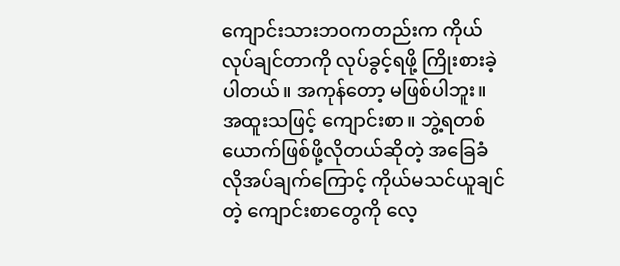ကျောင်းသားဘဝကတည်းက ကိုယ်လုပ်ချင်တာကို လုပ်ခွင့်ရဖို့ ကြိုးစားခဲ့ပါတယ်။ အကုန်တော့ မဖြစ်ပါဘူး။ အထူးသဖြင့် ကျောင်းစာ။ ဘွဲ့ရတစ်ယောက်ဖြစ်ဖို့လိုတယ်ဆိုတဲ့ အခြေခံလိုအပ်ချက်ကြောင့် ကိုယ်မသင်ယူချင်တဲ့ ကျောင်းစာတွေကို လေ့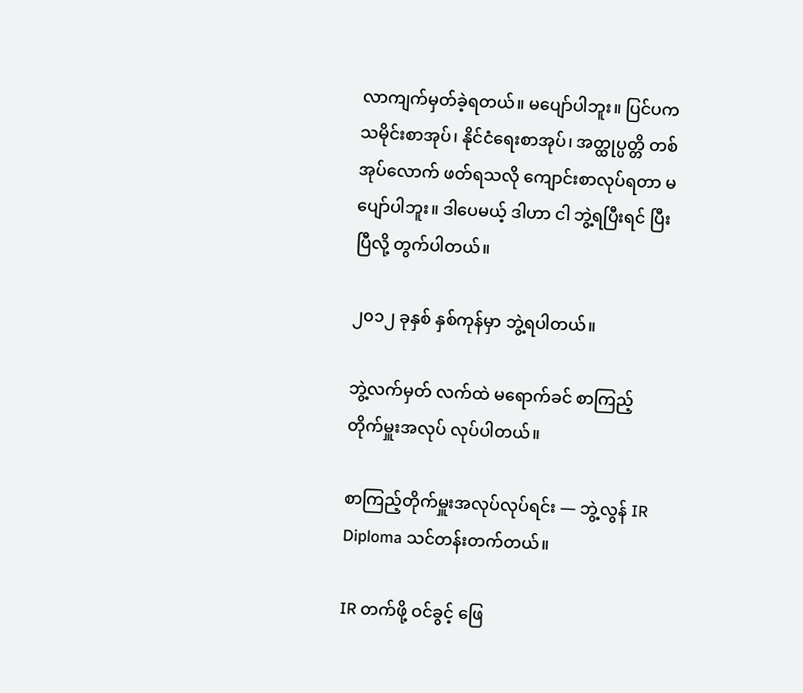လာကျက်မှတ်ခဲ့ရတယ်။ မပျော်ပါဘူး။ ပြင်ပက သမိုင်းစာအုပ်၊ နိုင်ငံရေးစာအုပ်၊ အတ္ထုပ္ပတ္တိ တစ်အုပ်လောက် ဖတ်ရသလို ကျောင်းစာလုပ်ရတာ မပျော်ပါဘူး။ ဒါပေမယ့် ဒါဟာ ငါ ဘွဲ့ရပြီးရင် ပြီးပြီလို့ တွက်ပါတယ်။

၂၀၁၂ ခုနှစ် နှစ်ကုန်မှာ ဘွဲ့ရပါတယ်။

ဘွဲ့လက်မှတ် လက်ထဲ မရောက်ခင် စာကြည့်တိုက်မှူးအလုပ် လုပ်ပါတယ်။

စာကြည့်တိုက်မှူးအလုပ်လုပ်ရင်း — ဘွဲ့လွန် IR Diploma သင်တန်းတက်တယ်။

IR တက်ဖို့ ဝင်ခွင့် ဖြေ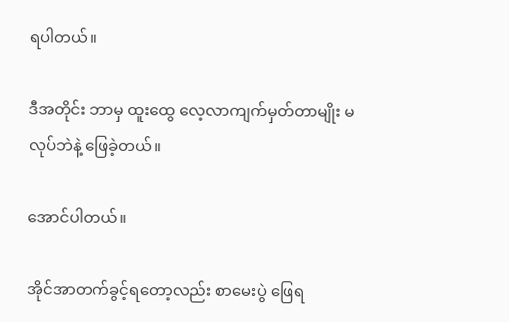ရပါတယ်။

ဒီအတိုင်း ဘာမှ ထူးထွေ လေ့လာကျက်မှတ်တာမျိုး မလုပ်ဘဲနဲ့ ဖြေခဲ့တယ်။

အောင်ပါတယ်။

အိုင်အာတက်ခွင့်ရတော့လည်း စာမေးပွဲ ဖြေရ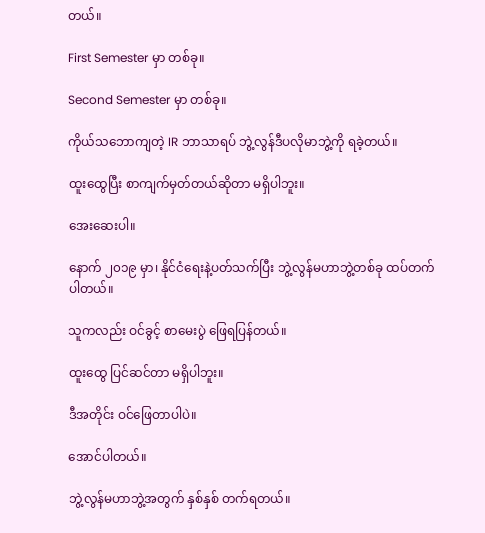တယ်။

First Semester မှာ တစ်ခု။

Second Semester မှာ တစ်ခု။

ကိုယ်သဘောကျတဲ့ IR ဘာသာရပ် ဘွဲ့လွန်ဒီပလိုမာဘွဲ့ကို ရခဲ့တယ်။

ထူးထွေပြီး စာကျက်မှတ်တယ်ဆိုတာ မရှိပါဘူး။

အေးဆေးပါ။

နောက် ၂၀၁၉ မှာ၊ နိုင်ငံရေးနဲ့ပတ်သက်ပြီး ဘွဲ့လွန်မဟာဘွဲ့တစ်ခု ထပ်တက်ပါတယ်။

သူကလည်း ဝင်ခွင့် စာမေးပွဲ ဖြေရပြန်တယ်။

ထူးထွေ ပြင်ဆင်တာ မရှိပါဘူး။

ဒီအတိုင်း ဝင်ဖြေတာပါပဲ။

အောင်ပါတယ်။

ဘွဲ့လွန်မဟာဘွဲ့အတွက် နှစ်နှစ် တက်ရတယ်။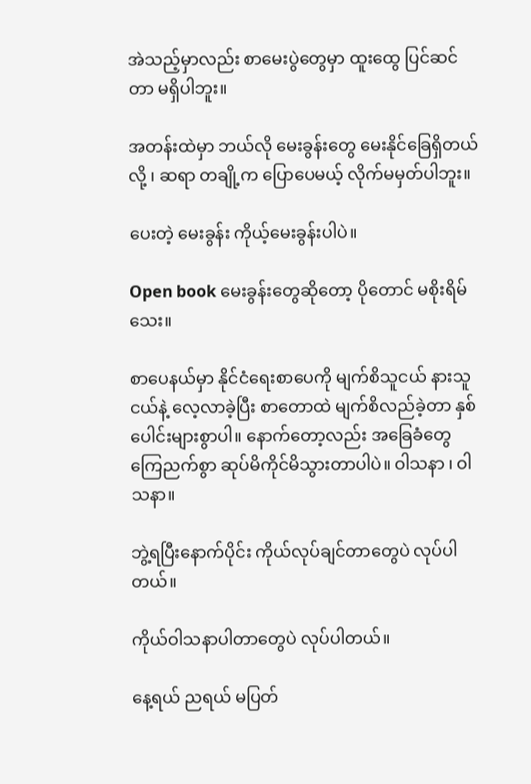အဲသည့်မှာလည်း စာမေးပွဲတွေမှာ ထူးထွေ ပြင်ဆင်တာ မရှိပါဘူး။

အတန်းထဲမှာ ဘယ်လို မေးခွန်းတွေ မေးနိုင်ခြေရှိတယ်လို့ ၊ ဆရာ တချို့က ပြောပေမယ့် လိုက်မမှတ်ပါဘူး။

ပေးတဲ့‌ မေးခွန်း ကိုယ့်မေးခွန်းပါပဲ။

Open book မေးခွန်းတွေဆိုတော့ ပိုတောင် မစိုးရိမ်သေး။

စာပေနယ်မှာ နိုင်ငံရေးစာပေကို မျက်စိသူငယ် နားသူငယ်နဲ့ လေ့လာခဲ့ပြီး စာတောထဲ မျက်စိလည်ခဲ့တာ နှစ်ပေါင်းများစွာပါ။ နောက်တော့လည်း အခြေခံတွေ ကြေညက်စွာ ဆုပ်မိကိုင်မိသွားတာပါပဲ။ ဝါသနာ ၊ ဝါသနာ။

ဘွဲ့ရပြီးနောက်ပိုင်း ကိုယ်လုပ်ချင်တာတွေပဲ လုပ်ပါတယ်။

ကိုယ်ဝါသနာပါတာတွေပဲ လုပ်ပါတယ်။

နေ့ရယ် ညရယ် မပြတ်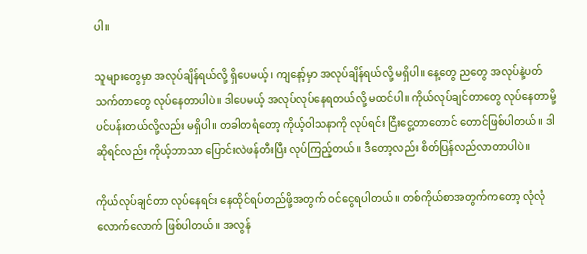ပါ။

သူများတွေမှာ အလုပ်ချိန်ရယ်လို့ ရှိပေမယ့်၊ ကျနော့်မှာ အလုပ်ချိန်ရယ်လို့ မရှိပါ။ နေ့တွေ ညတွေ အလုပ်နဲ့ပတ်သက်တာတွေ လုပ်နေတာပါပဲ။ ဒါပေမယ့် အလုပ်လုပ်နေရတယ်လို့ မထင်ပါ။ ကိုယ်လုပ်ချင်တာတွေ လုပ်နေတာမို့ ပင်ပန်းတယ်လို့လည်း မရှိပါ။ တခါတရံတော့ ကိုယ့်ဝါသနာကို လုပ်ရင်း ငြီးငွေ့တာတောင် တောင်ဖြစ်ပါတယ်။ ဒါဆိုရင်လည်း ကိုယ့်ဘာသာ ပြောင်းလဲဖန်တီးပြီး လုပ်ကြည့်တယ်။ ဒီတော့လည်း စိတ်ပြန်လည်လာတာပါပဲ။

ကိုယ်လုပ်ချင်တာ လုပ်နေရင်း နေထိုင်ရပ်တည်ဖို့အတွက် ဝင်ငွေရပါတယ်။ တစ်ကိုယ်စာအတွက်ကတော့ လုံလုံလောက်လောက် ဖြစ်ပါတယ်။ အလွန်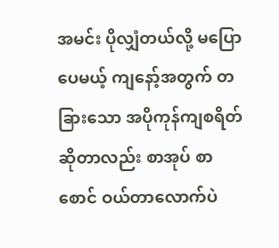အမင်း ပိုလျှံတယ်လို့ မပြောပေမယ့် ကျနော့်အတွက် တခြားသော အပိုကုန်ကျစရိတ်ဆိုတာလည်း စာအုပ် စာစောင် ဝယ်တာလောက်ပဲ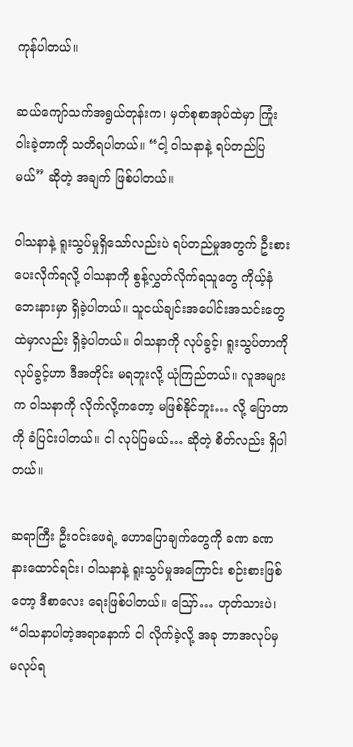ကုန်ပါတယ်။

ဆယ်ကျော်သက်အရွယ်တုန်းက၊ မှတ်စုစာအုပ်ထဲမှာ ကြုံးဝါးခဲ့တာကို သတိရပါတယ်။ “ငါ့ ဝါသနာနဲ့ ရပ်တည်ပြမယ်” ဆိုတဲ့ အချက် ဖြစ်ပါတယ်။

ဝါသနာနဲ့ ရူးသွပ်မှုရှိသော်လည်းပဲ ရပ်တည်မှုအတွက် ဦးစားပေးလိုက်ရလို့ ဝါသနာကို စွန့်လွှတ်လိုက်ရသူတွေ ကိုယ့်နံဘေးနားမှာ ရှိခဲ့ပါတယ်။ သူငယ်ချင်းအပေါင်းအသင်းတွေထဲမှာလည်း ရှိခဲ့ပါတယ်။ ဝါသနာကို လုပ်ခွင့်၊ ရူးသွပ်တာကို လုပ်ခွင့်ဟာ ဒီအတိုင်း မရဘူးလို့ ယုံကြည်တယ်။ လူအများက ဝါသနာကို လိုက်လို့ကတော့ မဖြစ်နိုင်ဘူး… လို့ ပြောတာကို ခံပြင်းပါတယ်။ ငါ လုပ်ပြမယ်… ဆိုတဲ့ စိတ်လည်း ရှိပါတယ်။

ဆရာကြီး ဦးဝင်းဖေရဲ့ ဟောပြောချက်တွေကို ခဏ ခဏ နားထောင်ရင်း၊ ဝါသနာနဲ့ ရူးသွပ်မှုအကြောင်း စဉ်းစားဖြစ်တော့ ဒီစာလေး ရေးဖြစ်ပါတယ်။ ဪ… ဟုတ်သားပဲ၊ “ဝါသနာပါတဲ့အရာနောက် ငါ လိုက်ခဲ့လို့ အခု ဘာအလုပ်မှ မလုပ်ရ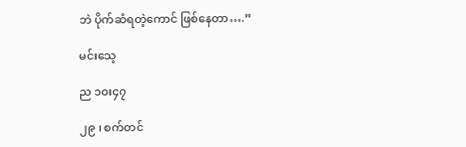ဘဲ ပိုက်ဆံရတဲ့ကောင် ဖြစ်နေတာ….”

မင်းသေ့

ည ၁၀း၄၇

၂၉ ၊ စက်တင်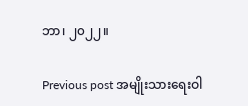ဘာ၊ ၂၀၂၂။

Previous post အမျိုးသားရေးဝါ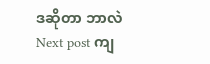ဒဆိုတာ ဘာလဲ
Next post ကျ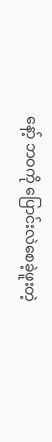နော့် ဘဝကို ပြောင်းလဲစေခဲ့ဖူးတဲ့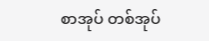စာအုပ် တစ်အုပ်